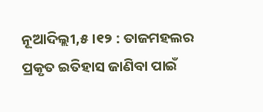ନୂଆଦିଲ୍ଲୀ,୫।୧୨ : ତାଜମହଲର ପ୍ରକୃତ ଇତିହାସ ଜାଣିବା ପାଇଁ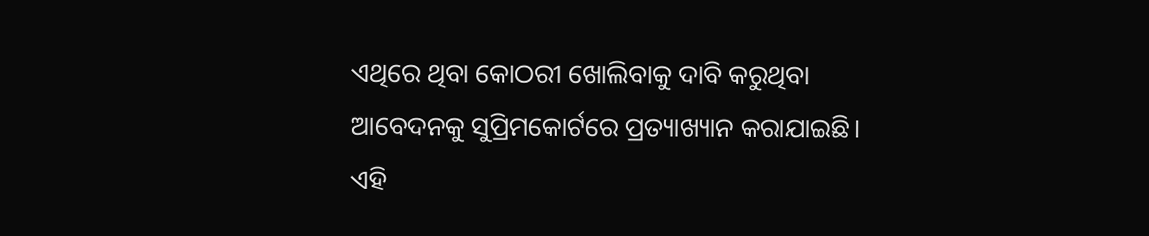ଏଥିରେ ଥିବା କୋଠରୀ ଖୋଲିବାକୁ ଦାବି କରୁଥିବା ଆବେଦନକୁ ସୁପ୍ରିମକୋର୍ଟରେ ପ୍ରତ୍ୟାଖ୍ୟାନ କରାଯାଇଛି। ଏହି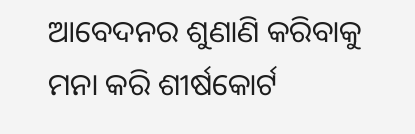ଆବେଦନର ଶୁଣାଣି କରିବାକୁ ମନା କରି ଶୀର୍ଷକୋର୍ଟ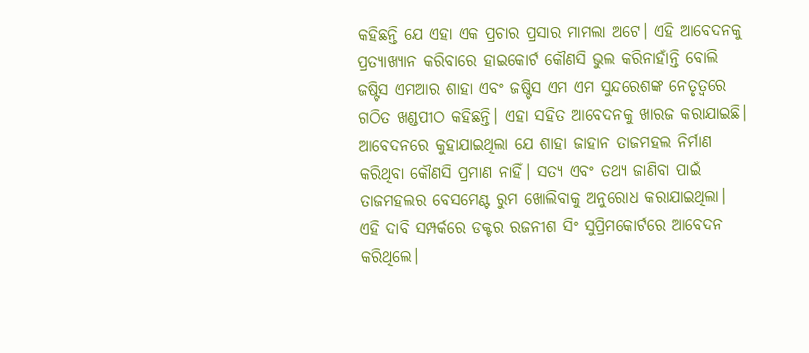କହିଛନ୍ତି ଯେ ଏହା ଏକ ପ୍ରଚାର ପ୍ରସାର ମାମଲା ଅଟେ। ଏହି ଆବେଦନକୁ ପ୍ରତ୍ୟାଖ୍ୟାନ କରିବାରେ ହାଇକୋର୍ଟ କୌଣସି ଭୁଲ କରିନାହାଁନ୍ତି ବୋଲି ଜଷ୍ଟିସ ଏମଆର ଶାହା ଏବଂ ଜଷ୍ଟିସ ଏମ ଏମ ସୁନ୍ଦରେଶଙ୍କ ନେତୃତ୍ୱରେ ଗଠିତ ଖଣ୍ଡପୀଠ କହିଛନ୍ତି। ଏହା ସହିତ ଆବେଦନକୁ ଖାରଜ କରାଯାଇଛି।
ଆବେଦନରେ କୁହାଯାଇଥିଲା ଯେ ଶାହା ଜାହାନ ତାଜମହଲ ନିର୍ମାଣ କରିଥିବା କୌଣସି ପ୍ରମାଣ ନାହିଁ। ସତ୍ୟ ଏବଂ ତଥ୍ୟ ଜାଣିବା ପାଇଁ ତାଜମହଲର ବେସମେଣ୍ଟ ରୁମ ଖୋଲିବାକୁ ଅନୁରୋଧ କରାଯାଇଥିଲା। ଏହି ଦାବି ସମ୍ପର୍କରେ ଡକ୍ଟର ରଜନୀଶ ସିଂ ସୁପ୍ରିମକୋର୍ଟରେ ଆବେଦନ କରିଥିଲେ।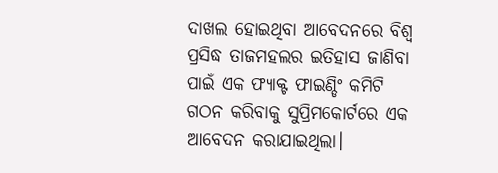ଦାଖଲ ହୋଇଥିବା ଆବେଦନରେ ବିଶ୍ୱ ପ୍ରସିଦ୍ଧ ତାଜମହଲର ଇତିହାସ ଜାଣିବା ପାଇଁ ଏକ ଫ୍ୟାକ୍ଟ ଫାଇଣ୍ଡିଂ କମିଟି ଗଠନ କରିବାକୁ ସୁପ୍ରିମକୋର୍ଟରେ ଏକ ଆବେଦନ କରାଯାଇଥିଲା।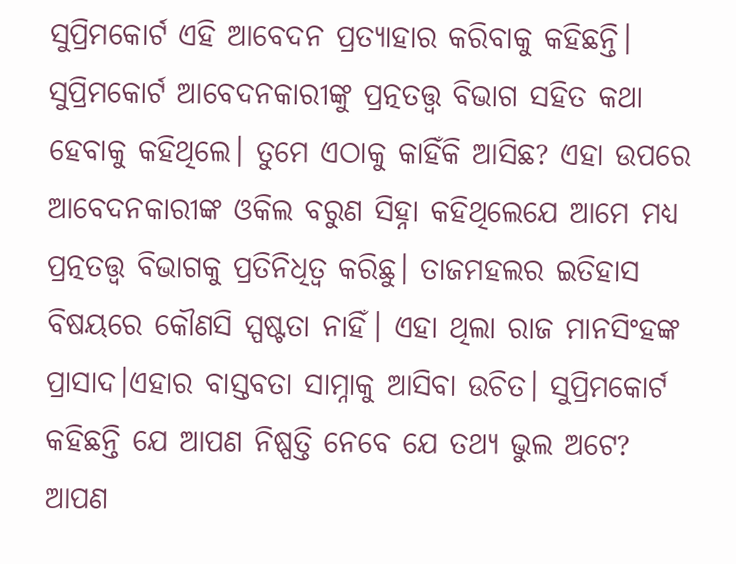ସୁପ୍ରିମକୋର୍ଟ ଏହି ଆବେଦନ ପ୍ରତ୍ୟାହାର କରିବାକୁ କହିଛନ୍ତି।
ସୁପ୍ରିମକୋର୍ଟ ଆବେଦନକାରୀଙ୍କୁ ପ୍ରତ୍ନତତ୍ତ୍ୱ ବିଭାଗ ସହିତ କଥା ହେବାକୁ କହିଥିଲେ। ତୁମେ ଏଠାକୁ କାହିଁକି ଆସିଛ? ଏହା ଉପରେ ଆବେଦନକାରୀଙ୍କ ଓକିଲ ବରୁଣ ସିହ୍ନା କହିଥିଲେଯେ ଆମେ ମଧ୍ୟ ପ୍ରତ୍ନତତ୍ତ୍ୱ ବିଭାଗକୁ ପ୍ରତିନିଧିତ୍ୱ କରିଛୁ। ତାଜମହଲର ଇତିହାସ ବିଷୟରେ କୌଣସି ସ୍ପଷ୍ଟତା ନାହିଁ। ଏହା ଥିଲା ରାଜ ମାନସିଂହଙ୍କ ପ୍ରାସାଦ।ଏହାର ବାସ୍ତବତା ସାମ୍ନାକୁ ଆସିବା ଉଚିତ। ସୁପ୍ରିମକୋର୍ଟ କହିଛନ୍ତି ଯେ ଆପଣ ନିଷ୍ପତ୍ତି ନେବେ ଯେ ତଥ୍ୟ ଭୁଲ ଅଟେ? ଆପଣ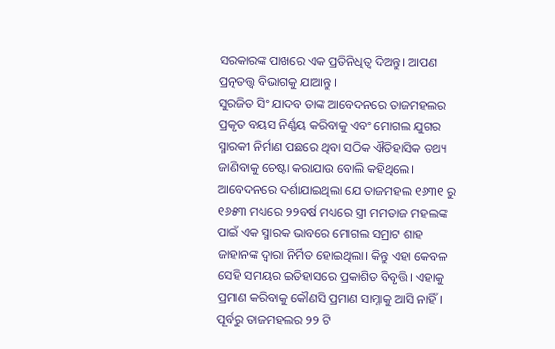ସରକାରଙ୍କ ପାଖରେ ଏକ ପ୍ରତିନିଧିତ୍ୱ ଦିଅନ୍ତୁ। ଆପଣ ପ୍ରତ୍ନତତ୍ତ୍ୱ ବିଭାଗକୁ ଯାଆନ୍ତୁ ।
ସୁରଜିତ ସିଂ ଯାଦବ ତାଙ୍କ ଆବେଦନରେ ତାଜମହଲର ପ୍ରକୃତ ବୟସ ନିର୍ଣ୍ଣୟ କରିବାକୁ ଏବଂ ମୋଗଲ ଯୁଗର ସ୍ମାରକୀ ନିର୍ମାଣ ପଛରେ ଥିବା ସଠିକ ଐତିହାସିକ ତଥ୍ୟ ଜାଣିବାକୁ ଚେଷ୍ଟା କରାଯାଉ ବୋଲି କହିଥିଲେ।
ଆବେଦନରେ ଦର୍ଶାଯାଇଥିଲା ଯେ ତାଜମହଲ ୧୬୩୧ ରୁ ୧୬୫୩ ମଧ୍ୟରେ ୨୨ବର୍ଷ ମଧ୍ୟରେ ସ୍ତ୍ରୀ ମମତାଜ ମହଲଙ୍କ ପାଇଁ ଏକ ସ୍ମାରକ ଭାବରେ ମୋଗଲ ସମ୍ରାଟ ଶାହ ଜାହାନଙ୍କ ଦ୍ୱାରା ନିର୍ମିତ ହୋଇଥିଲା। କିନ୍ତୁ ଏହା କେବଳ ସେହି ସମୟର ଇତିହାସରେ ପ୍ରକାଶିତ ବିବୃତ୍ତି। ଏହାକୁ ପ୍ରମାଣ କରିବାକୁ କୌଣସି ପ୍ରମାଣ ସାମ୍ନାକୁ ଆସି ନାହିଁ।
ପୂର୍ବରୁ ତାଜମହଲର ୨୨ ଟି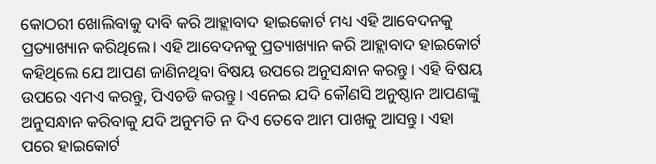କୋଠରୀ ଖୋଲିବାକୁ ଦାବି କରି ଆହ୍ଲାବାଦ ହାଇକୋର୍ଟ ମଧ୍ୟ ଏହି ଆବେଦନକୁ ପ୍ରତ୍ୟାଖ୍ୟାନ କରିଥିଲେ। ଏହି ଆବେଦନକୁ ପ୍ରତ୍ୟାଖ୍ୟାନ କରି ଆହ୍ଲାବାଦ ହାଇକୋର୍ଟ କହିଥିଲେ ଯେ ଆପଣ ଜାଣିନଥିବା ବିଷୟ ଉପରେ ଅନୁସନ୍ଧାନ କରନ୍ତୁ। ଏହି ବିଷୟ ଉପରେ ଏମଏ କରନ୍ତୁ, ପିଏଚଡି କରନ୍ତୁ । ଏନେଇ ଯଦି କୌଣସି ଅନୁଷ୍ଠାନ ଆପଣଙ୍କୁ ଅନୁସନ୍ଧାନ କରିବାକୁ ଯଦି ଅନୁମତି ନ ଦିଏ ତେବେ ଆମ ପାଖକୁ ଆସନ୍ତୁ। ଏହା ପରେ ହାଇକୋର୍ଟ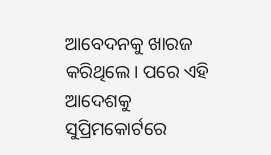ଆବେଦନକୁ ଖାରଜ କରିଥିଲେ। ପରେ ଏହି ଆଦେଶକୁ ସୁପ୍ରିମକୋର୍ଟରେ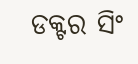ଡକ୍ଟର ସିଂ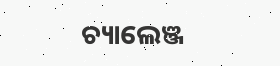ଚ୍ୟାଲେଞ୍ଜ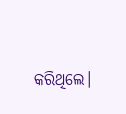କରିଥିଲେ।